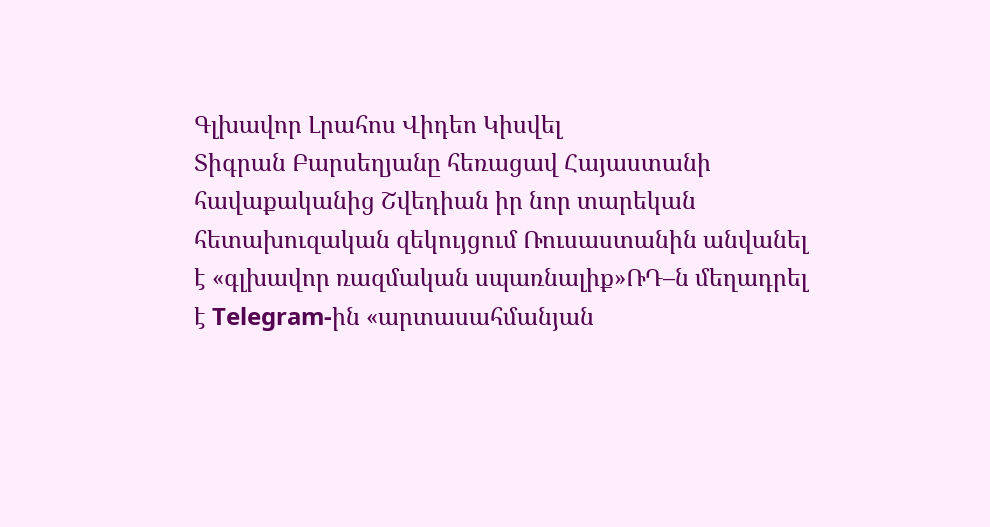Գլխավոր Լրահոս Վիդեո Կիսվել
Տիգրան Բարսեղյանը հեռացավ Հայաստանի հավաքականից Շվեդիան իր նոր տարեկան հետախուզական զեկույցում Ռուսաստանին անվանել է «գլխավոր ռազմական սպառնալիք»ՌԴ–ն մեղադրել է Telegram-ին «արտասահմանյան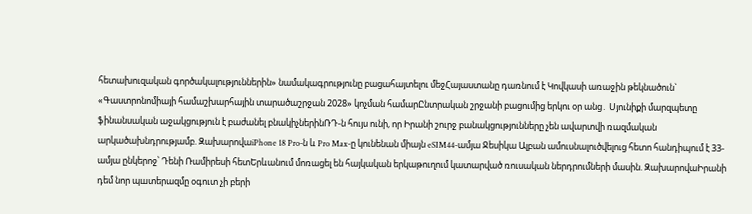հետախուզական գործակալություններին» նամակագրությունը բացահայտելու մեջՀայաստանը դառնում է Կովկասի առաջին թեկնածուն` «Գաստրոնոմիայի համաշխարհային տարածաշրջան 2028» կոչման համարԸնտրական շրջանի բացումից երկու օր անց․ Սյունիքի մարզպետը ֆինանսական աջակցություն է բաժանել բնակիչներինՌԴ-ն հույս ունի, որ Իրանի շուրջ բանակցությունները չեն ավարտվի ռազմական արկածախնդրությամբ. ԶախարովաiPhone 18 Pro-ն և Pro Max-ը կունենան միայն eSIM44-ամյա Ջեսիկա Ալբան ամուսնալուծվելուց հետո հանդիպում է 33-ամյա ընկերոջ՝ Դենի Ռամիրեսի հետԵրևանում մոռացել են հայկական երկաթուղում կատարված ռուսական ներդրումների մասին. ԶախարովաԻրանի դեմ նոր պшտերազմը օգուտ չի բերի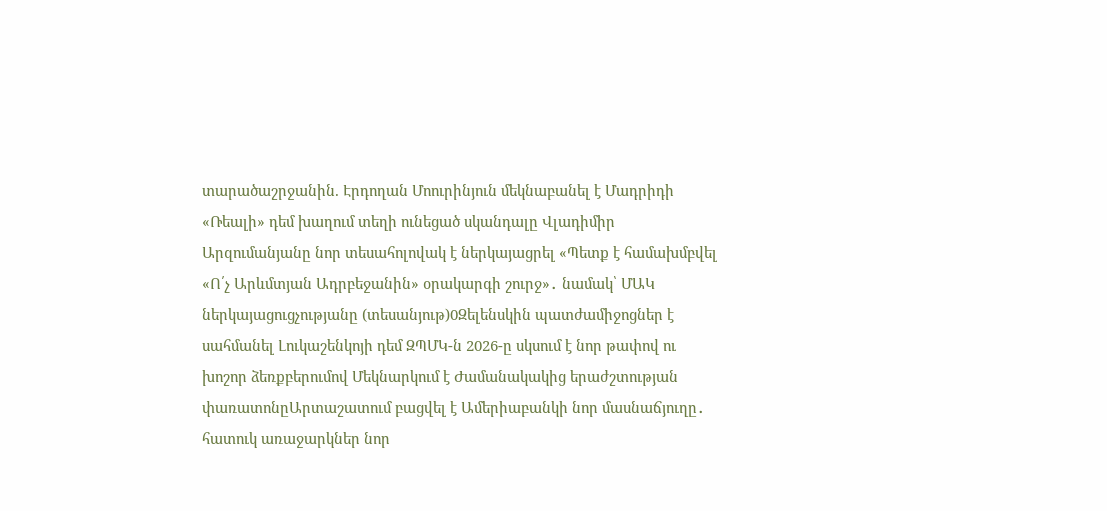տարածաշրջանին. Էրդողան Մոուրինյուն մեկնաբանել է Մադրիդի «Ռեալի» դեմ խաղում տեղի ունեցած սկանդալը Վլադիմիր Արզումանյանը նոր տեսահոլովակ է ներկայացրել «Պետք է համախմբվել «Ո՛չ Արևմտյան Ադրբեջանին» օրակարգի շուրջ»․ նամակ՝ ՄԱԿ ներկայացուցչությանը (տեսանյութ)0Զելենսկին պատժամիջոցներ է սահմանել Լուկաշենկոյի դեմ ԶՊՄԿ-ն 2026-ը սկսում է նոր թափով ու խոշոր ձեռքբերումով Մեկնարկում է Ժամանակակից երաժշտության փառատոնըԱրտաշատում բացվել է Ամերիաբանկի նոր մասնաճյուղը․ հատուկ առաջարկներ նոր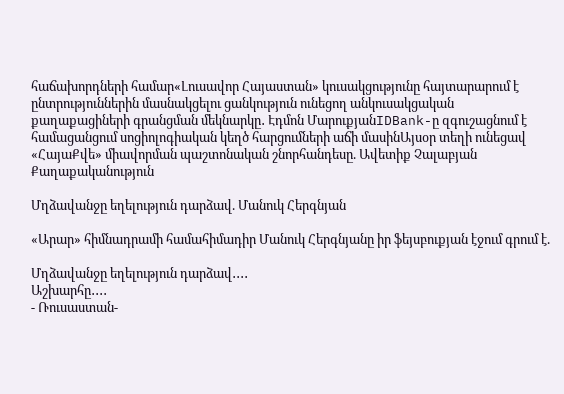հաճախորդների համար«Լուսավոր Հայաստան» կուսակցությունը հայտարարում է ընտրություններին մասնակցելու ցանկություն ունեցող անկուսակցական քաղաքացիների գրանցման մեկնարկը․ Էդմոն ՄարուքյանIDBank-ը զգուշացնում է համացանցում սոցիոլոգիական կեղծ հարցումների աճի մասինԱյսօր տեղի ունեցավ «ՀայաՔվե» միավորման պաշտոնական շնորհանդեսը. Ավետիք Չալաբյան
Քաղաքականություն

Մղձավանջը եղելություն դարձավ. Մանուկ Հերգնյան

«Արար» հիմնադրամի համահիմադիր Մանուկ Հերգնյանը իր ֆեյսբուքյան էջում գրում է.

Մղձավանջը եղելություն դարձավ․․․․
Աշխարհը․․․․
- Ռուսաստան-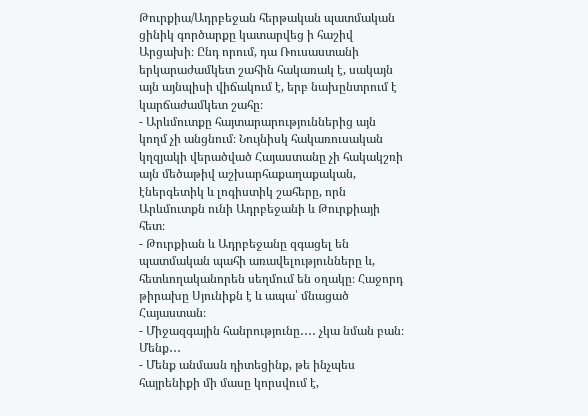Թուրքիա/Ադրբեջան հերթական պատմական ցինիկ գործարքը կատարվեց ի հաշիվ Արցախի։ Ընդ որում, դա Ռուսաստանի երկարաժամկետ շահին հակառակ է, սակայն այն այնպիսի վիճակում է, երբ նախընտրում է կարճաժամկետ շահը։
- Արևմուտքը հայտարարություններից այն կողմ չի անցնում։ Նույնիսկ հակառուսական կղզյակի վերածված Հայաստանը չի հակակշռի այն մեծաթիվ աշխարհաքաղաքական, էներգետիկ և լոգիստիկ շահերը, որն Արևմուտքն ունի Ադրբեջանի և Թուրքիայի հետ։
- Թուրքիան և Ադրբեջանը զգացել են պատմական պահի առավելությունները և, հետևողականորեն սեղմում են օղակը։ Հաջորդ թիրախը Սյունիքն է և ապա՝ մնացած Հայաստան։
- Միջազգային հանրությունը․․․․ չկա նման բան։
Մենք․․․
- Մենք անմասն դիտեցինք, թե ինչպես հայրենիքի մի մասը կորսվում է,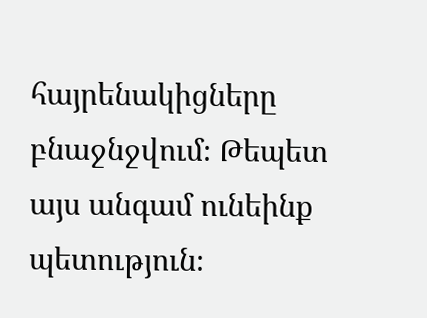հայրենակիցները բնաջնջվում։ Թեպետ այս անգամ ունեինք պետություն։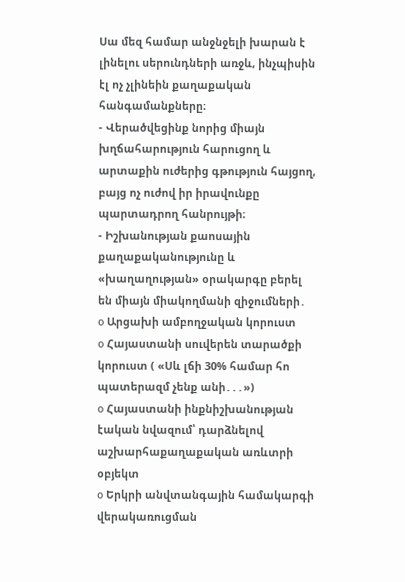Սա մեզ համար անջնջելի խարան է լինելու սերունդների առջև, ինչպիսին էլ ոչ չլինեին քաղաքական հանգամանքները։
- Վերածվեցինք նորից միայն խղճահարություն հարուցող և արտաքին ուժերից գթություն հայցող, բայց ոչ ուժով իր իրավունքը պարտադրող հանրույթի։
- Իշխանության քաոսային քաղաքականությունը և «խաղաղության» օրակարգը բերել են միայն միակողմանի զիջումների․
o Արցախի ամբողջական կորուստ
o Հայաստանի սուվերեն տարածքի կորուստ ( «Սև լճի 30% համար հո պատերազմ չենք անի․․․»)
o Հայաստանի ինքնիշխանության էական նվազում՝ դարձնելով աշխարհաքաղաքական առևտրի օբյեկտ
o Երկրի անվտանգային համակարգի վերակառուցման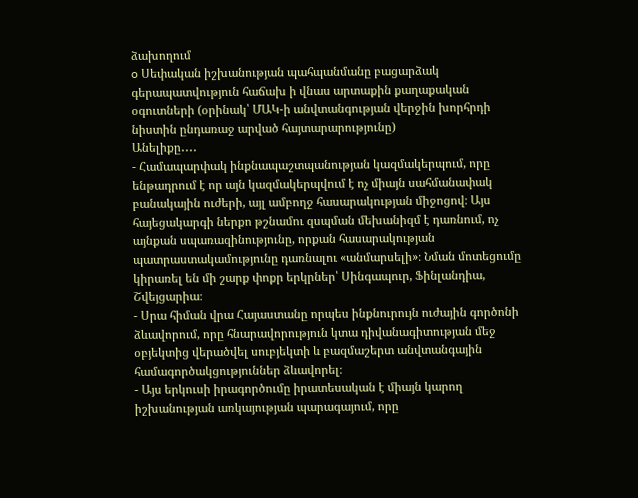ձախողում
o Սեփական իշխանության պահպանմանը բացարձակ գերապատվություն հաճախ ի վնաս արտաքին քաղաքական օգուտների (օրինակ՝ ՄԱԿ-ի անվտանգության վերջին խորհրդի նիստին ընդառաջ արված հայտարարությունը)
Անելիքը․․․․
- Համապարփակ ինքնապաշտպանության կազմակերպում, որը ենթադրում է որ այն կազմակերպվում է ոչ միայն սահմանափակ բանակային ուժերի, այլ ամբողջ հասարակության միջոցով։ Այս հայեցակարգի ներքո թշնամու զսպման մեխանիզմ է դառնում, ոչ այնքան սպառազինությունը, որքան հասարակության պատրաստակամությունը դառնալու «անմարսելի»։ Նման մոտեցումը կիրառել են մի շարք փոքր երկրներ՝ Սինգապուր, Ֆինլանդիա, Շվեյցարիա։
- Սրա հիման վրա Հայաստանը որպես ինքնուրույն ուժային գործոնի ձևավորում, որը հնարավորություն կտա դիվանագիտության մեջ օբյեկտից վերածվել սուբյեկտի և բազմաշերտ անվտանգային համագործակցություններ ձևավորել։
- Այս երկուսի իրագործումը իրատեսական է միայն կարող իշխանության առկայության պարագայում, որը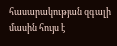հասարակության զգալի մասին հույս է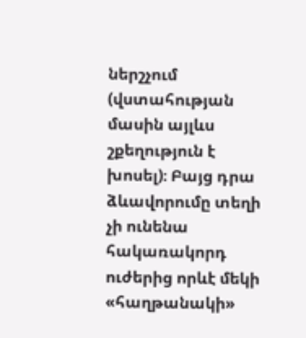ներշչում (վստահության մասին այլևս շքեղություն է խոսել)։ Բայց դրա ձևավորումը տեղի չի ունենա հակառակորդ ուժերից որևէ մեկի «հաղթանակի»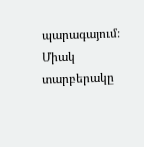պարագայում։ Միակ տարբերակը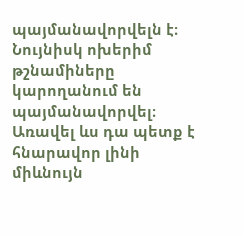պայմանավորվելն է։ Նույնիսկ ոխերիմ թշնամիները կարողանում են պայմանավորվել։ Առավել ևս դա պետք է հնարավոր լինի միևնույն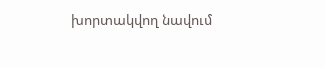խորտակվող նավում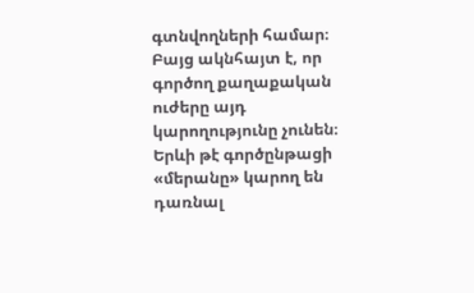գտնվողների համար։ Բայց ակնհայտ է, որ գործող քաղաքական ուժերը այդ կարողությունը չունեն։ Երևի թէ գործընթացի «մերանը» կարող են դառնալ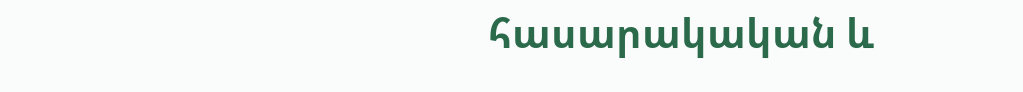հասարակական և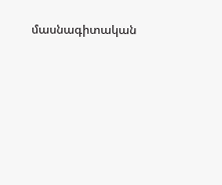մասնագիտական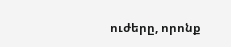ուժերը, որոնք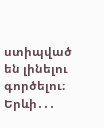ստիպված են լինելու գործելու։ Երևի․․․